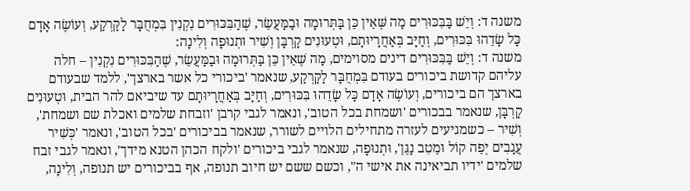משנה ד: וְיֵשׁ בַּבִּכּוּרִים מַה שֶּׁאֵין כֵּן בַּתְּרוּמָה וּבַמַּעֲשֵׂר, שֶׁהַבִּכּוּרִים נִקְנִין בִּמְחֻבָּר לַקַּרְקַע, וְעוֹשֶׂה אָדָם כָּל שָׂדֵהוּ בִּכּוּרִים, וְחַיָּב בְּאַחֲרָיוּתָם, וּטְעוּנִים קָרְבָּן וְשִׁיר וּתְנוּפָה וְלִינָה:
משנה ד: וְיֵשׁ בַּבִּכּוּרִים דינים מסוימים, מַה שֶּׁאֵין כֵּן בַּתְּרוּמָה וּבַמַּעֲשֵׂר, שֶׁהַבִּכּוּרִים נִקְנִין – חלה עליהם קדושת ביכורים בעודם בִּמְחֻבָּר לַקַּרְקַע, שנאמר 'ביכורי כל אשר בארצך', ללמד שבעודם בארצך הם ביכורים, וְעוֹשֶׂה אָדָם כָּל שָׂדֵהוּ בִּכּוּרִים, וְחַיָּב בְּאַחֲרָיוּתָם עד שיביאם להר הבית, וּטְעוּנִים קָרְבָּן, שנאמר בבכורים 'ושמחת בכל הטוב', ונאמר לגבי קרבן 'וזבחת שלמים ואכלת שם ושמחת', וְשִׁיר – כשמגיעים לעזרה מתחילים הלויים לשורר, שנאמר בביכורים 'בכל הטוב', ונאמר 'כְּשִׁיר עֲגָבִים יְפֵה קוֹל וּמֵטִב נַגֵּן', וּתְנוּפָה, שנאמר לגבי ביכורים 'ולקח הכהן הטנא מידך', ונאמר לגבי זבח שלמים 'ידיו תביאינה את אישי ה", וכשם ששם יש חיוב תנופה, אף בביכורים יש תנופה, וְלִינָה,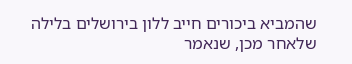שהמביא ביכורים חייב ללון בירושלים בלילה שלאחר מכן, שנאמר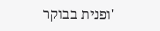'ופנית בבוקר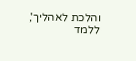והלכת לאהליך', ללמד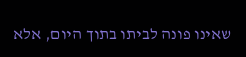שאינו פונה לביתו בתוך היום, אלא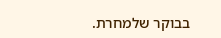בבוקר שלמחרת.